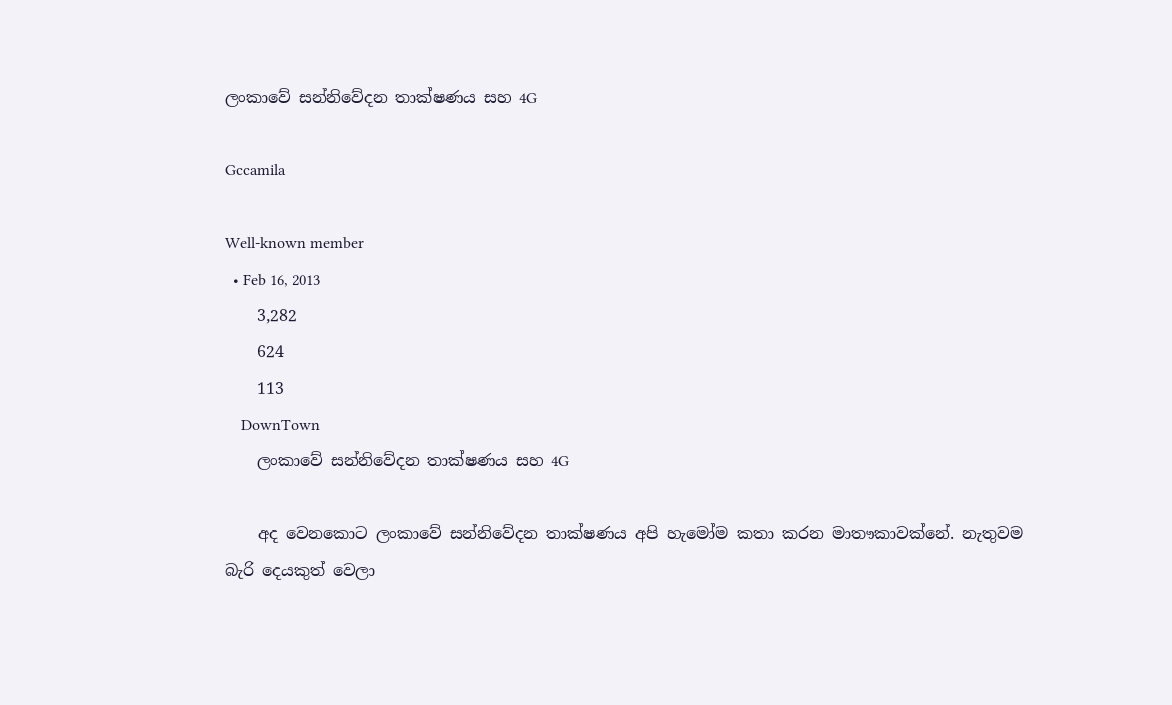ලංකාවේ සන්නිවේදන තාක්ෂණය සහ 4G

Gccamila

Well-known member
  • Feb 16, 2013
    3,282
    624
    113
    DownTown
    ලංකාවේ සන්නිවේදන තාක්ෂණය සහ 4G

    අද වෙනකොට ලංකාවේ සන්නිවේදන තාක්ෂණය අපි හැමෝම කතා කරන මාතෟකාවක්නේ. නැතුවම බැරි දෙයකුත් වෙලා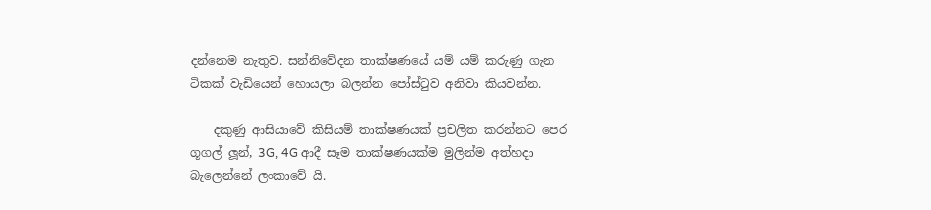දන්නෙම නැතුව. සන්නිවේදන තාක්ෂණයේ යම් යම් කරුණු ගැන ටිකක් වැඩියෙන් හොයලා බලන්න පෝස්ටුව අනිවා කියවන්න.

    දකුණු ආසියාවේ කිසියම් තාක්ෂණයක් ප්‍රචලිත කරන්නට පෙර ගූගල් ලූන්, 3G, 4G ආදී සෑම තාක්ෂණයක්ම මුලින්ම අත්හදා බැලෙන්නේ ලංකාවේ යි.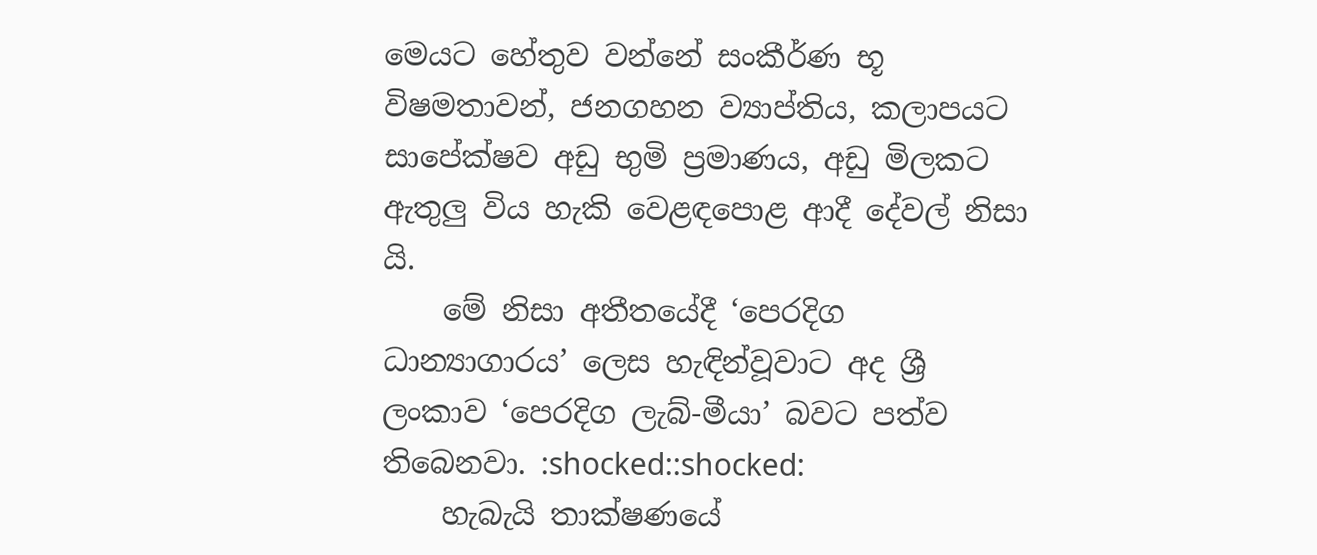මෙයට හේතුව වන්නේ සංකීර්ණ භූ විෂමතාවන්, ජනගහන ව්‍යාප්තිය, කලාපයට සාපේක්ෂව අඩු භුමි ප්‍රමාණය, අඩු මිලකට ඇතුලු විය හැකි වෙළඳපොළ ආදී දේවල් නිසා යි.
    මේ නිසා අතීතයේදී ‘පෙරදිග ධාන්‍යාගාරය’ ලෙස හැඳින්වූවාට අද ශ්‍රී ලංකාව ‘පෙරදිග ලැබ්-මීයා’ බවට පත්ව තිබෙනවා. :shocked::shocked:
    හැබැයි තාක්ෂණයේ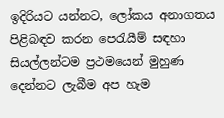ඉදිරියට යන්නට, ලෝකය අනාගතය පිළිබඳව කරන පෙරැයීම් සඳහා සියල්ලන්ටම ප්‍රථමයෙන් මුහුණ දෙන්නට ලැබීම අප හැම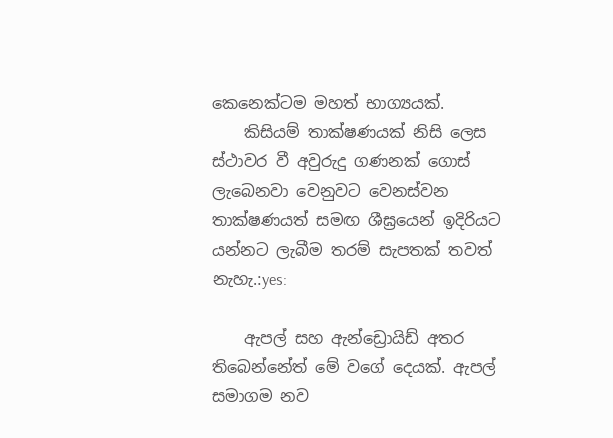කෙනෙක්ටම මහත් භාග්‍යයක්.
    කිසියම් තාක්ෂණයක් නිසි ලෙස ස්ථාවර වී අවුරුදු ගණනක් ගොස් ලැබෙනවා වෙනුවට වෙනස්වන තාක්ෂණයත් සමඟ ශීඝ්‍රයෙන් ඉදිරියට යන්නට ලැබීම තරම් සැපතක් තවත් නැහැ.:yes:

    ඇපල් සහ ඇන්ඩ්‍රොයිඩ් අතර තිබෙන්නේත් මේ වගේ දෙයක්. ඇපල් සමාගම නව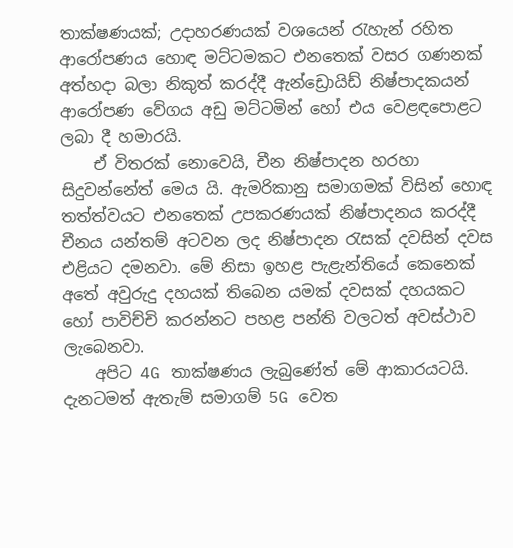තාක්ෂණයක්; උදාහරණයක් වශයෙන් රැහැන් රහිත ආරෝපණය හොඳ මට්ටමකට එනතෙක් වසර ගණනක් අත්හදා බලා නිකුත් කරද්දී ඇන්ඩ්‍රොයිඩ් නිෂ්පාදකයන් ආරෝපණ වේගය අඩු මට්ටමින් හෝ එය වෙළඳපොළට ලබා දී හමාරයි.
    ඒ විතරක් නොවෙයි, චීන නිෂ්පාදන හරහා සිදුවන්නේත් මෙය යි. ඇමරිකානු සමාගමක් විසින් හොඳ තත්ත්වයට එනතෙක් උපකරණයක් නිෂ්පාදනය කරද්දී චීනය යන්තම් අටවන ලද නිෂ්පාදන රැසක් දවසින් දවස එළියට දමනවා. මේ නිසා ඉහළ පැළැන්තියේ කෙනෙක් අතේ අවුරුදු දහයක් තිබෙන යමක් දවසක් දහයකට හෝ පාවිච්චි කරන්නට පහළ පන්ති වලටත් අවස්ථාව ලැබෙනවා.
    අපිට 4G තාක්ෂණය ලැබුණේත් මේ ආකාරයටයි. දැනටමත් ඇතැම් සමාගම් 5G වෙත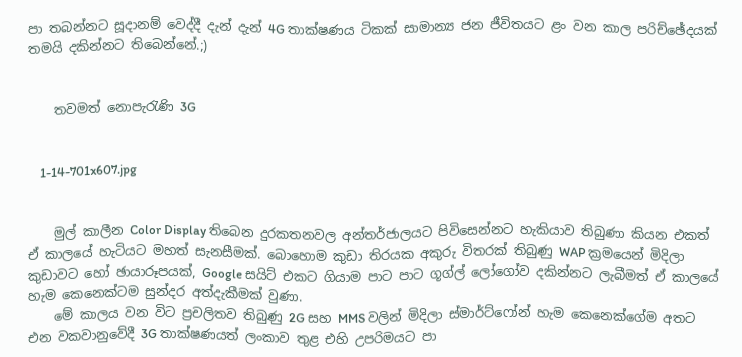පා තබන්නට සූදානම් වෙද්දී දැන් දැන් 4G තාක්ෂණය ටිකක් සාමාන්‍ය ජන ජීවිතයට ළං වන කාල පරිච්ඡේදයක් තමයි දකින්නට තිබෙන්නේ.;)


    තවමත් නොපැරැණි 3G


    1-14-701x607.jpg


    මුල් කාලීන Color Display තිබෙන දුරකතනවල අන්තර්ජාලයට පිවිසෙන්නට හැකියාව තිබුණා කියන එකත් ඒ කාලයේ හැටියට මහත් සැනසීමක්. බොහොම කුඩා තිරයක අකුරු විතරක් තිබුණු WAP ක්‍රමයෙන් මිදිලා කුඩාවට හෝ ඡායාරූපයක්, Google සයිට් එකට ගියාම පාට පාට ගූග්ල් ලෝගෝව දකින්නට ලැබීමත් ඒ කාලයේ හැම කෙනෙක්ටම සුන්දර අත්දැකීමක් වුණා.
    මේ කාලය වන විට ප්‍රචලිතව තිබුණු 2G සහ MMS වලින් මිදිලා ස්මාර්ට්ෆෝන් හැම කෙනෙක්ගේම අතට එන වකවානුවේදී 3G තාක්ෂණයත් ලංකාව තුළ එහි උපරිමයට පා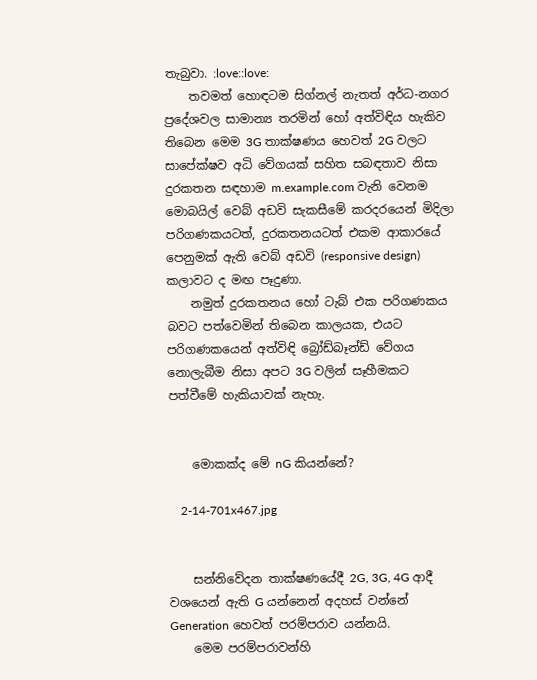තැබුවා. :love::love:
    තවමත් හොඳටම සිග්නල් නැතත් අර්ධ-නගර ප්‍රදේශවල සාමාන්‍ය තරමින් හෝ අත්විඳිය හැකිව තිබෙන මෙම 3G තාක්ෂණය හෙවත් 2G වලට සාපේක්ෂව අධි වේගයක් සහිත සබඳතාව නිසා දුරකතන සඳහාම m.example.com වැනි වෙනම මොබයිල් වෙබ් අඩවි සැකසීමේ කරදරයෙන් මිදිලා පරිගණකයටත්, දුරකතනයටත් එකම ආකාරයේ පෙනුමක් ඇති වෙබ් අඩවි (responsive design) කලාවට ද මඟ පෑදුණා.
    නමුත් දුරකතනය හෝ ටැබ් එක පරිගණකය බවට පත්වෙමින් තිබෙන කාලයක, එයට පරිගණකයෙන් අත්විඳි බ්‍රෝඩ්බෑන්ඩ් වේගය නොලැබීම නිසා අපට 3G වලින් සෑහීමකට පත්වීමේ හැකියාවක් නැහැ.


    මොකක්ද මේ nG කියන්නේ?

    2-14-701x467.jpg


    සන්නිවේදන තාක්ෂණයේදී 2G, 3G, 4G ආදී වශයෙන් ඇති G යන්නෙන් අදහස් වන්නේ Generation හෙවත් පරම්පරාව යන්නයි.
    මෙම පරම්පරාවන්හි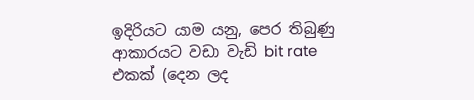ඉදිරියට යාම යනු, පෙර තිබුණු ආකාරයට වඩා වැඩි bit rate එකක් (දෙන ලද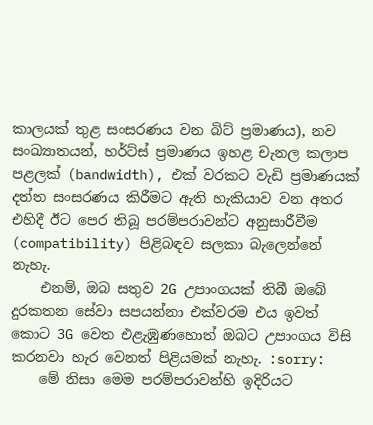කාලයක් තුළ සංසරණය වන බිට් ප්‍රමාණය), නව සංඛ්‍යාතයන්, හර්ට්ස් ප්‍රමාණය ඉහළ චැනල කලාප පළලක් (bandwidth), එක් වරකට වැඩි ප්‍රමාණයක් දත්ත සංසරණය කිරීමට ඇති හැකියාව වන අතර එහිදී ඊට පෙර තිබූ පරම්පරාවන්ට අනුසාරීවීම (compatibility) පිළිබඳව සලකා බැලෙන්නේ නැහැ.
    එනම්, ඔබ සතුව 2G උපාංගයක් තිබී ඔබේ දුරකතන සේවා සපයන්නා එක්වරම එය ඉවත් කොට 3G වෙත එළැඹුණහොත් ඔබට උපාංගය විසි කරනවා හැර වෙනත් පිළියමක් නැහැ. :sorry:
    මේ නිසා මෙම පරම්පරාවන්හි ඉදිරියට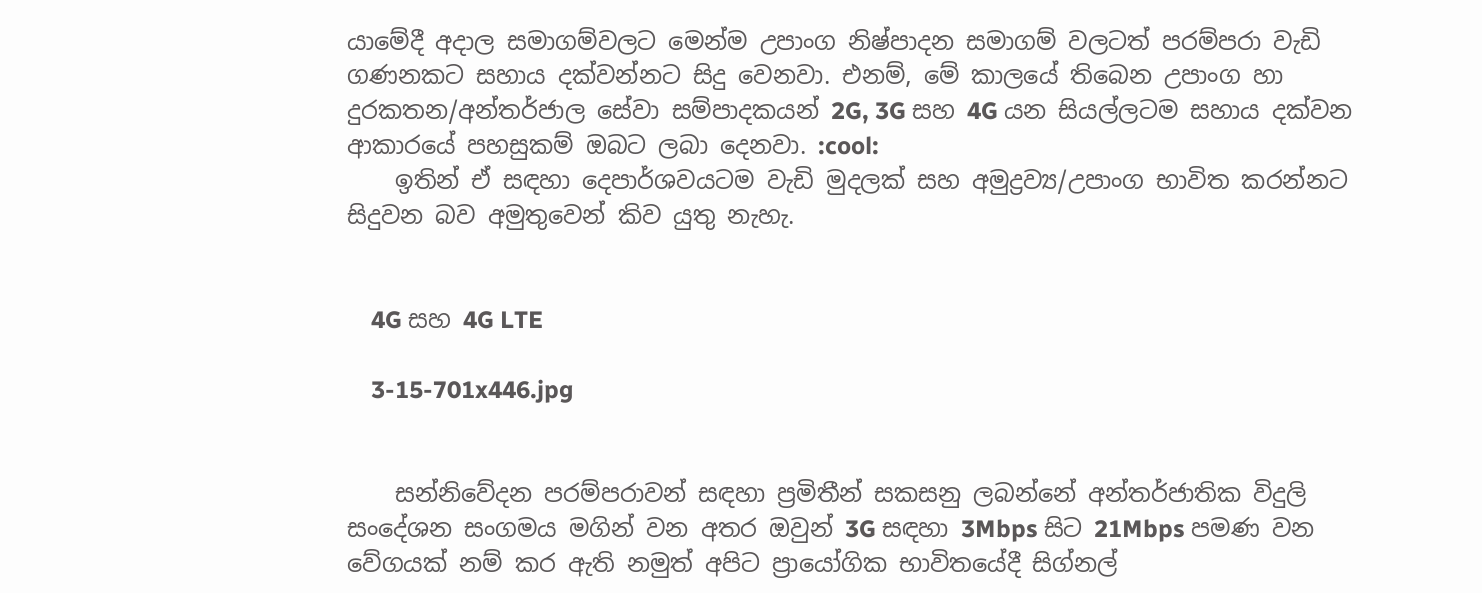යාමේදී අදාල සමාගම්වලට මෙන්ම උපාංග නිෂ්පාදන සමාගම් වලටත් පරම්පරා වැඩි ගණනකට සහාය දක්වන්නට සිදු වෙනවා. එනම්, මේ කාලයේ තිබෙන උපාංග හා දුරකතන/අන්තර්ජාල සේවා සම්පාදකයන් 2G, 3G සහ 4G යන සියල්ලටම සහාය දක්වන ආකාරයේ පහසුකම් ඔබට ලබා දෙනවා. :cool:
    ඉතින් ඒ සඳහා දෙපාර්ශවයටම වැඩි මුදලක් සහ අමුද්‍රව්‍ය/උපාංග භාවිත කරන්නට සිදුවන බව අමුතුවෙන් කිව යුතු නැහැ.


    4G සහ 4G LTE

    3-15-701x446.jpg


    සන්නිවේදන පරම්පරාවන් සඳහා ප්‍රමිතීන් සකසනු ලබන්නේ අන්තර්ජාතික විදුලි සංදේශන සංගමය මගින් වන අතර ඔවුන් 3G සඳහා 3Mbps සිට 21Mbps පමණ වන වේගයක් නම් කර ඇති නමුත් අපිට ප්‍රායෝගික භාවිතයේදී සිග්නල්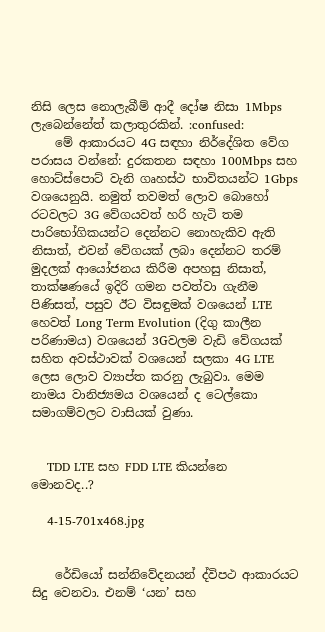නිසි ලෙස නොලැබීම් ආදී දෝෂ නිසා 1Mbps ලැබෙන්නේත් කලාතුරකින්. :confused:
    මේ ආකාරයට 4G සඳහා නිර්දේශිත වේග පරාසය වන්නේ: දුරකතන සඳහා 100Mbps සහ හොට්ස්පොට් වැනි ගෘහස්ථ භාවිතයන්ට 1Gbps වශයෙනුයි. නමුත් තවමත් ලොව බොහෝ රටවලට 3G වේගයවත් හරි හැටි තම පාරිභෝගිකයන්ට දෙන්නට නොහැකිව ඇති නිසාත්, එවන් වේගයක් ලබා දෙන්නට තරම් මුදලක් ආයෝජනය කිරීම අපහසු නිසාත්, තාක්ෂණයේ ඉදිරි ගමන පවත්වා ගැනීම පිණිසත්, පසුව ඊට විසඳුමක් වශයෙන් LTE හෙවත් Long Term Evolution (දිගු කාලීන පරිණාමය) වශයෙන් 3Gවලම වැඩි වේගයක් සහිත අවස්ථාවක් වශයෙන් සලකා 4G LTE ලෙස ලොව ව්‍යාප්ත කරනු ලැබුවා. මෙම නාමය වානිජ්‍යමය වශයෙන් ද ටෙල්කො සමාගම්වලට වාසියක් වුණා.


    TDD LTE සහ FDD LTE කියන්නෙ මොනවද..?

    4-15-701x468.jpg


    රේඩියෝ සන්නිවේදනයන් ද්විපථ ආකාරයට සිදු වෙනවා. එනම් ‘යන’ සහ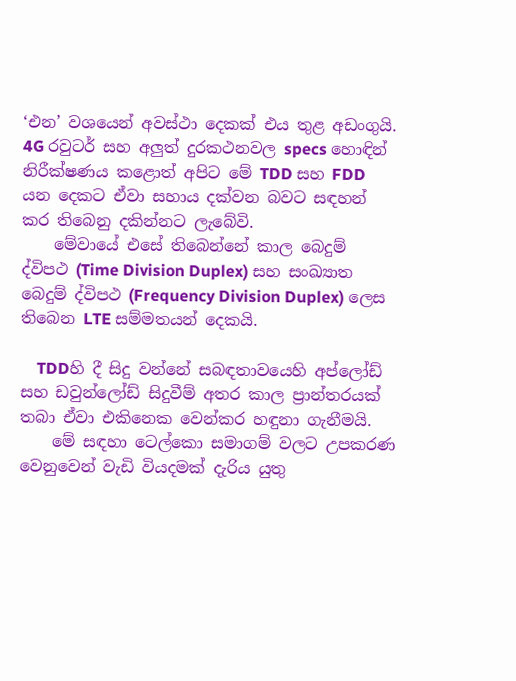‘එන’ වශයෙන් අවස්ථා දෙකක් එය තුළ අඩංගුයි. 4G රවුටර් සහ අලුත් දුරකථනවල specs හොඳින් නිරීක්ෂණය කළොත් අපිට මේ TDD සහ FDD යන දෙකට ඒවා සහාය දක්වන බවට සඳහන් කර තිබෙනු දකින්නට ලැබේවි.
    මේවායේ එසේ තිබෙන්නේ කාල බෙදුම් ද්විපථ (Time Division Duplex) සහ සංඛ්‍යාත බෙදුම් ද්විපථ (Frequency Division Duplex) ලෙස තිබෙන LTE සම්මතයන් දෙකයි.

    TDDහි දී සිදු වන්නේ සබඳතාවයෙහි අප්ලෝඩ් සහ ඩවුන්ලෝඩ් සිදුවීම් අතර කාල ප්‍රාන්තරයක් තබා ඒවා එකිනෙක වෙන්කර හඳුනා ගැනීමයි.
    මේ සඳහා ටෙල්කො සමාගම් වලට උපකරණ වෙනුවෙන් වැඩි වියදමක් දැරිය යුතු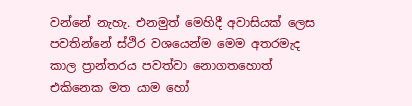වන්නේ නැහැ. එනමුත් මෙහිදී අවාසියක් ලෙස පවතින්නේ ස්ථිර වශයෙන්ම මෙම අතරමැද කාල ප්‍රාන්තරය පවත්වා නොගතහොත් එකිනෙක මත යාම හෝ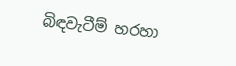බිඳවැටීම් හරහා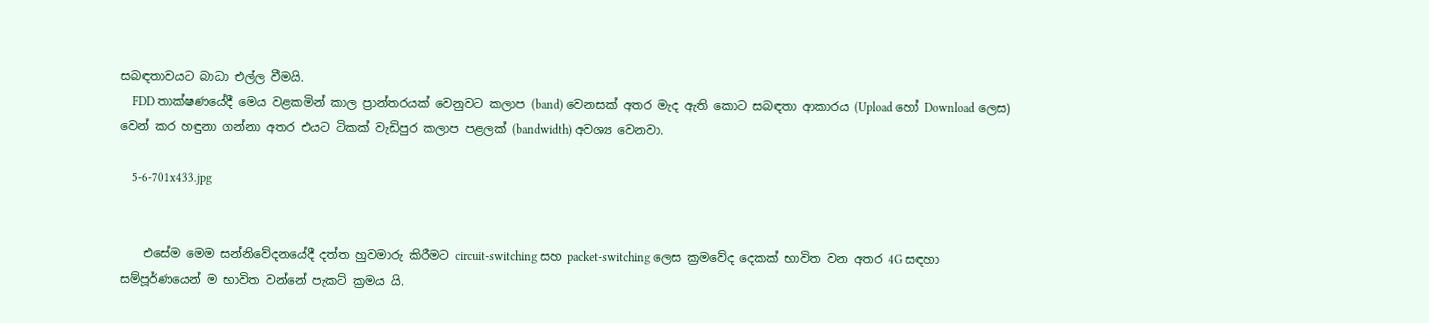සබඳතාවයට බාධා එල්ල වීමයි.
    FDD තාක්ෂණයේදී මෙය වළකමින් කාල ප්‍රාන්තරයක් වෙනුවට කලාප (band) වෙනසක් අතර මැද ඇති කොට සබඳතා ආකාරය (Upload හෝ Download ලෙස) වෙන් කර හඳුනා ගන්නා අතර එයට ටිකක් වැඩිපුර කලාප පළලක් (bandwidth) අවශ්‍ය වෙනවා.

    5-6-701x433.jpg


    එසේම මෙම සන්නිවේදනයේදී දත්ත හුවමාරු කිරීමට circuit-switching සහ packet-switching ලෙස ක්‍රමවේද දෙකක් භාවිත වන අතර 4G සඳහා සම්පූර්ණයෙන් ම භාවිත වන්නේ පැකට් ක්‍රමය යි.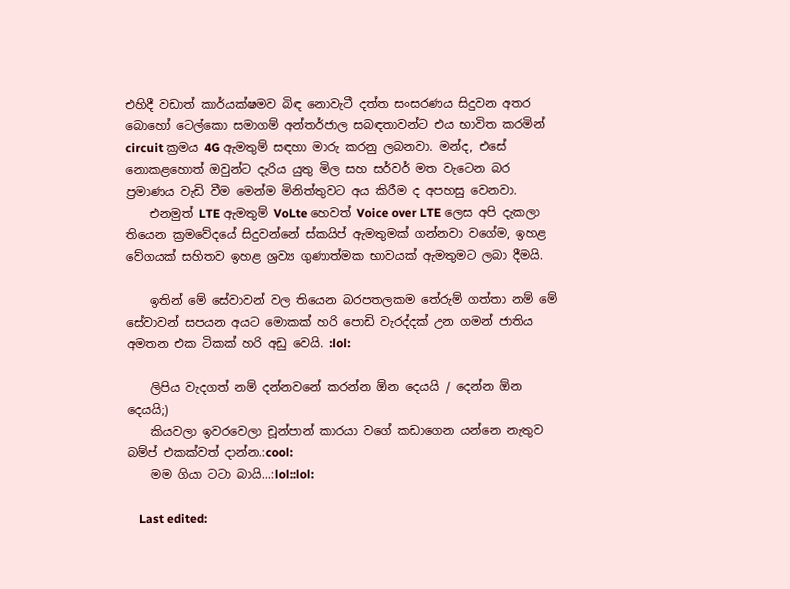එහිදී වඩාත් කාර්යක්ෂමව බිඳ නොවැටී දත්ත සංසරණය සිදුවන අතර බොහෝ ටෙල්කො සමාගම් අන්තර්ජාල සබඳතාවන්ට එය භාවිත කරමින් circuit ක්‍රමය 4G ඇමතුම් සඳහා මාරු කරනු ලබනවා. මන්ද, එසේ නොකළහොත් ඔවුන්ට දැරිය යුතු මිල සහ සර්වර් මත වැටෙන බර ප්‍රමාණය වැඩි වීම මෙන්ම මිනිත්තුවට අය කිරීම ද අපහසු වෙනවා.
    එනමුත් LTE ඇමතුම් VoLte හෙවත් Voice over LTE ලෙස අපි දැකලා තියෙන ක්‍රමවේදයේ සිදුවන්නේ ස්කයිප් ඇමතුමක් ගන්නවා වගේම, ඉහළ වේගයක් සහිතව ඉහළ ශ්‍රව්‍ය ගුණාත්මක භාවයක් ඇමතුමට ලබා දීමයි.

    ඉතින් මේ සේවාවන් වල තියෙන බරපතලකම තේරුම් ගත්තා නම් මේ සේවාවන් සපයන අයට මොකක් හරි පොඩි වැරද්දක් උන ගමන් ජාතිය අමතන එක ටිකක් හරි අඩු වෙයි. :lol:

    ලිපිය වැදගත් නම් දන්නවනේ කරන්න ඕන දෙයයි / දෙන්න ඕන දෙයයි;)
    කියවලා ඉවරවෙලා චූන්පාන් කාරයා වගේ කඩාගෙන යන්නෙ නැතුව බම්ප් එකක්වත් දාන්න.:cool:
    මම ගියා ටටා බායි...:lol::lol:

    Last edited: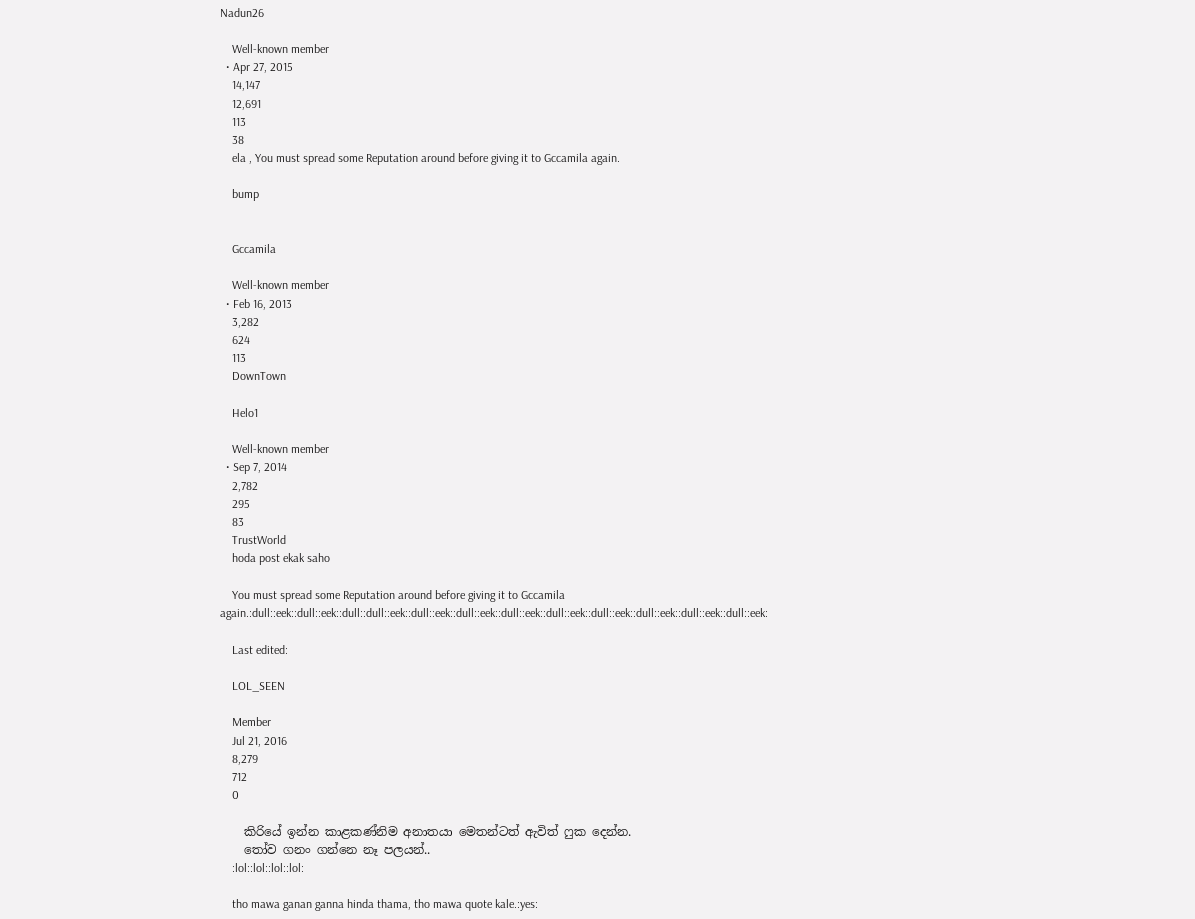Nadun26

    Well-known member
  • Apr 27, 2015
    14,147
    12,691
    113
    38
    ela , You must spread some Reputation around before giving it to Gccamila again.

    bump


    Gccamila

    Well-known member
  • Feb 16, 2013
    3,282
    624
    113
    DownTown

    Helo1

    Well-known member
  • Sep 7, 2014
    2,782
    295
    83
    TrustWorld
    hoda post ekak saho

    You must spread some Reputation around before giving it to Gccamila again.:dull::eek::dull::eek::dull::dull::eek::dull::eek::dull::eek::dull::eek::dull::eek::dull::eek::dull::eek::dull::eek::dull::eek:

    Last edited:

    LOL_SEEN

    Member
    Jul 21, 2016
    8,279
    712
    0

    කිරියේ ඉන්න කාළකණ්නිම අනාතයා මෙතන්ටත් ඇවිත් ෆුක දෙන්න.
    තෝව ගනං ගන්නෙ නෑ පලයන්..
    :lol::lol::lol::lol:

    tho mawa ganan ganna hinda thama, tho mawa quote kale.:yes: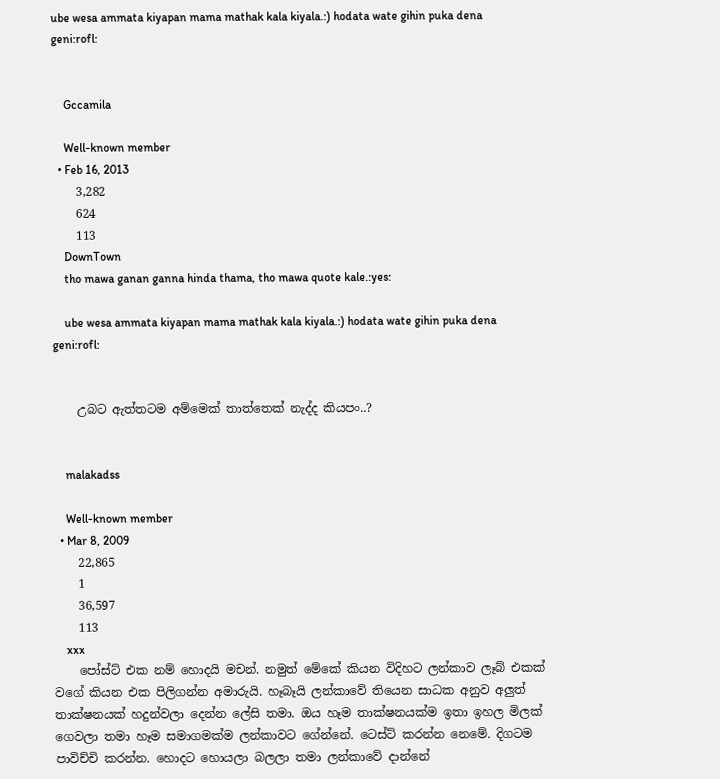ube wesa ammata kiyapan mama mathak kala kiyala.:) hodata wate gihin puka dena geni:rofl:


    Gccamila

    Well-known member
  • Feb 16, 2013
    3,282
    624
    113
    DownTown
    tho mawa ganan ganna hinda thama, tho mawa quote kale.:yes:

    ube wesa ammata kiyapan mama mathak kala kiyala.:) hodata wate gihin puka dena geni:rofl:


    උබට ඇත්තටම අම්මෙක් තාත්තෙක් නැද්ද කියපං..?


    malakadss

    Well-known member
  • Mar 8, 2009
    22,865
    1
    36,597
    113
    xxx
    පෝස්ට් එක නම් හොදයි මචන්. නමුත් මේකේ කියන විදිහට ලන්කාව ලෑබ් එකක් වගේ කියන එක පිලිගන්න අමාරුයි. හෑබෑයි ලන්කාවේ තියෙන සාධක අනුව අලුත් තාක්ෂනයක් හදුන්වලා දෙන්න ලේසි තමා. ඔය හෑම තාක්ෂනයක්ම ඉතා ඉහල මිලක් ගෙවලා තමා හෑම සමාගමක්ම ලන්කාවට ගේන්නේ. ටෙස්ට් කරන්න නෙමේ. දිගටම පාවිච්චි කරන්න. හොදට හොයලා බලලා තමා ලන්කාවේ දාන්නේ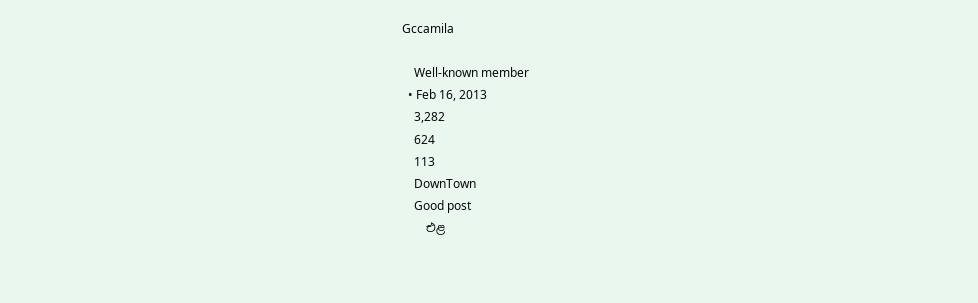Gccamila

    Well-known member
  • Feb 16, 2013
    3,282
    624
    113
    DownTown
    Good post
    එළ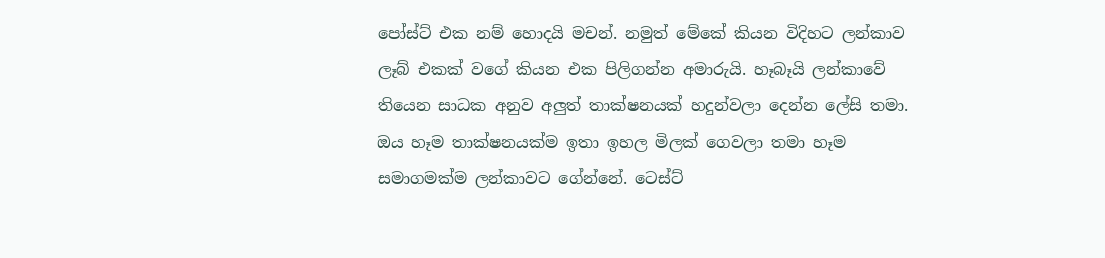පෝස්ට් එක නම් හොදයි මචන්. නමුත් මේකේ කියන විදිහට ලන්කාව ලෑබ් එකක් වගේ කියන එක පිලිගන්න අමාරුයි. හෑබෑයි ලන්කාවේ තියෙන සාධක අනුව අලුත් තාක්ෂනයක් හදුන්වලා දෙන්න ලේසි තමා. ඔය හෑම තාක්ෂනයක්ම ඉතා ඉහල මිලක් ගෙවලා තමා හෑම සමාගමක්ම ලන්කාවට ගේන්නේ. ටෙස්ට්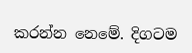කරන්න නෙමේ. දිගටම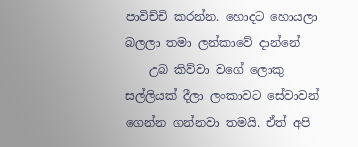පාවිච්චි කරන්න. හොදට හොයලා බලලා තමා ලන්කාවේ දාන්නේ
    උබ කිව්වා වගේ ලොකු සල්ලියක් දීලා ලංකාවට සේවාවන් ගෙන්න ගන්නවා තමයි. ඒත් අපි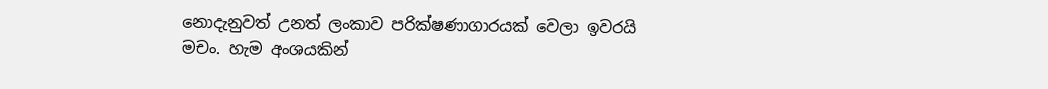නොදැනුවත් උනත් ලංකාව පරික්ෂණාගාරයක් වෙලා ඉවරයි මචං. හැම අංශයකින්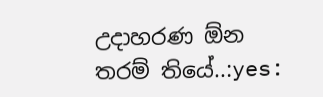උදාහරණ ඕන තරම් තියේ..:yes: